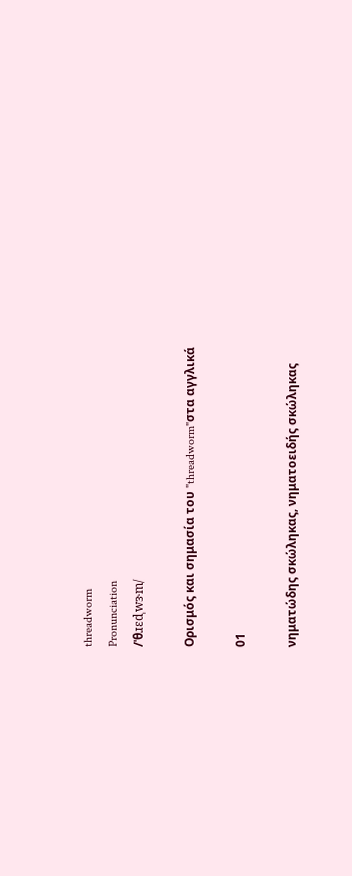threadworm
Pronunciation
/ˈθɹɛdˌwɝm/

Ορισμός και σημασία του "threadworm"στα αγγλικά

01

νηματώδης σκώληκας, νηματοειδής σκώληκας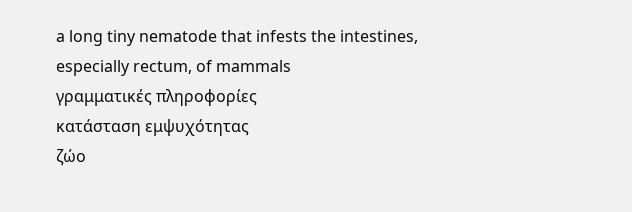a long tiny nematode that infests the intestines, especially rectum, of mammals
γραμματικές πληροφορίες
κατάσταση εμψυχότητας
ζώο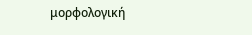μορφολογική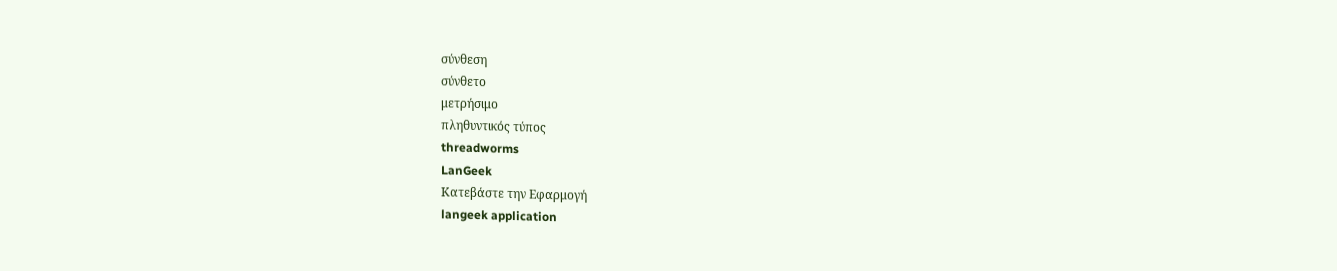σύνθεση
σύνθετο
μετρήσιμο
πληθυντικός τύπος
threadworms
LanGeek
Κατεβάστε την Εφαρμογή
langeek application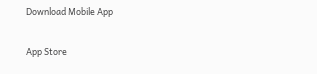Download Mobile App

App Store